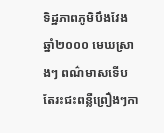ទិដ្ឋភាពភូមិបឹងវែងឆ្នាំ២០០០ មេឃស្រាងៗ ពណ៌មាសទើបតែរះជះពន្លឺព្រឿងៗកា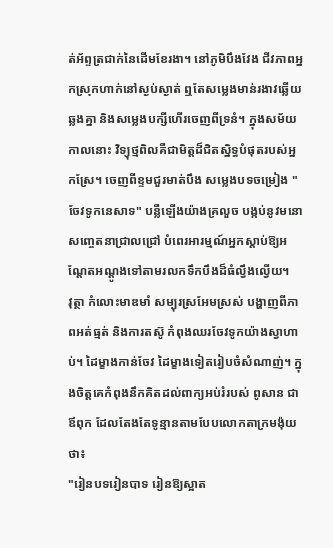ត់អ័ព្ទត្រជាក់នៃដើមខែរងា។ នៅភូមិបឹងវែង ជីវភាពអ្នកស្រុកហាក់នៅស្ងប់ស្ងាត់ ឮតែសម្លេងមាន់រងាវឆ្លើយឆ្លងគ្នា និងសម្លេងបក្សីហើរចេញពីទ្រនំ។ ក្នុងសម័យកាលនោះ វិទ្យុថ្មពិលគឺជាមិត្តដ៏ជិតស្និទ្ធបំផុតរបស់អ្នកស្រែ។ ចេញពីខ្ទមជួរមាត់បឹង សម្លេងបទចម្រៀង "ចែវទូកនេសាទ" បន្លឺឡើងយ៉ាងគ្រលួច បង្កប់នូវមនោសញ្ចេតនាជ្រាលជ្រៅ បំពេរអារម្មណ៍អ្នកស្ដាប់ឱ្យអណ្ដែតអណ្ដូងទៅតាមរលកទឹកបឹងដ៏ធំល្វឹងល្វើយ។
វុត្ថា កំលោះមាឌមាំ សម្បុរស្រអែមស្រស់ បង្ហាញពីភាពអត់ធ្មត់ និងការតស៊ូ កំពុងឈរចែវទូកយ៉ាងស្វាហាប់។ ដៃម្ខាងកាន់ចែវ ដៃម្ខាងទៀតរៀបចំសំណាញ់។ ក្នុងចិត្តគេកំពុងនឹកគិតដល់ពាក្យអប់រំរបស់ ពូសាន ជាឪពុក ដែលតែងតែទូន្មានតាមបែបលោកតាក្រមង៉ុយថា៖
"រៀនបទរៀនបាទ រៀនឱ្យស្អាត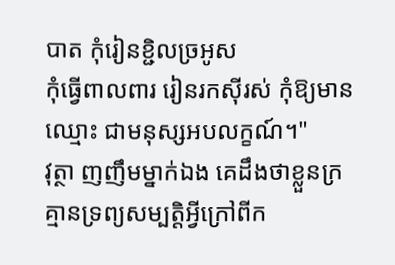បាត កុំរៀនខ្ជិលច្រអូស
កុំធ្វើពាលពារ រៀនរកស៊ីរស់ កុំឱ្យមានឈ្មោះ ជាមនុស្សអបលក្ខណ៍។"
វុត្ថា ញញឹមម្នាក់ឯង គេដឹងថាខ្លួនក្រ គ្មានទ្រព្យសម្បត្តិអ្វីក្រៅពីក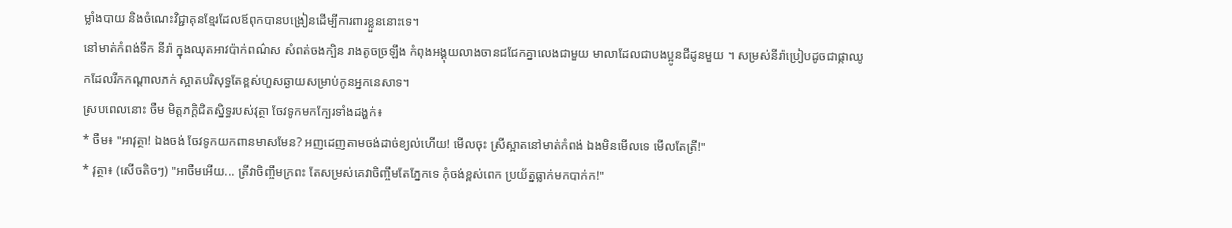ម្លាំងបាយ និងចំណេះវិជ្ជាគុនខ្មែរដែលឪពុកបានបង្រៀនដើម្បីការពារខ្លួននោះទេ។
នៅមាត់កំពង់ទឹក នីរ៉ា ក្នុងឈុតអាវប៉ាក់ពណ៌ស សំពត់ចងក្បិន រាងតូចច្រឡឹង កំពុងអង្គុយលាងចានជជែកគ្នាលេងជាមួយ មាលាដែលជាបងប្អូនជីដូនមួយ ។ សម្រស់នីរ៉ាប្រៀបដូចជាផ្កាឈូកដែលរីកកណ្ដាលភក់ ស្អាតបរិសុទ្ធតែខ្ពស់ហួសឆ្ងាយសម្រាប់កូនអ្នកនេសាទ។
ស្របពេលនោះ ចឺម មិត្តភក្តិជិតស្និទ្ធរបស់វុត្ថា ចែវទូកមកក្បែរទាំងដង្ហក់៖
* ចឺម៖ "អាវុត្ថា! ឯងចង់ ចែវទូកយកពានមាសមែន? អញដេញតាមចង់ដាច់ខ្យល់ហើយ! មើលចុះ ស្រីស្អាតនៅមាត់កំពង់ ឯងមិនមើលទេ មើលតែត្រី!"
* វុត្ថា៖ (សើចតិចៗ) "អាចឺមអើយ... ត្រីវាចិញ្ចឹមក្រពះ តែសម្រស់គេវាចិញ្ចឹមតែភ្នែកទេ កុំចង់ខ្ពស់ពេក ប្រយ័ត្នធ្លាក់មកបាក់ក!"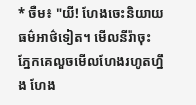* ចឺម៖ "យី! ហែងចេះនិយាយធម៌អាថ៌ទៀត។ មើលនីរ៉ាចុះ ភ្នែកគេលួចមើលហែងរហូតហ្នឹង ហែង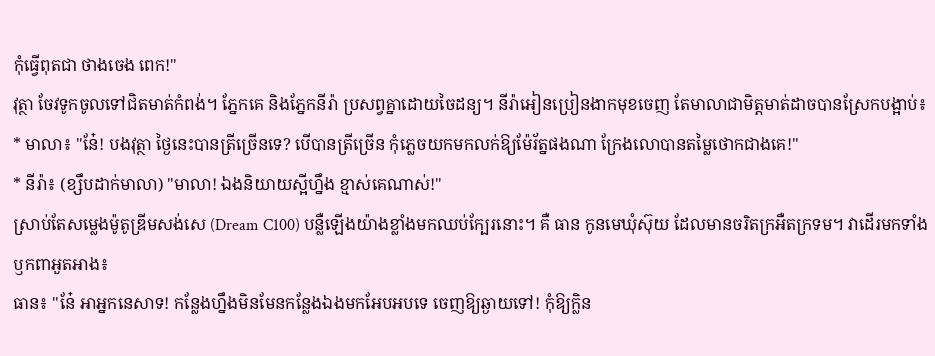កុំធ្វើពុតជា ថាងចេង ពេក!"
វុត្ថា ចែវទូកចូលទៅជិតមាត់កំពង់។ ភ្នែកគេ និងភ្នែកនីរ៉ា ប្រសព្វគ្នាដោយចៃដន្យ។ នីរ៉ាអៀនប្រៀនងាកមុខចេញ តែមាលាជាមិត្តមាត់ដាចបានស្រែកបង្អាប់៖
* មាលា៖ "នែ៎! បងវុត្ថា ថ្ងៃនេះបានត្រីច្រើនទេ? បើបានត្រីច្រើន កុំភ្លេចយកមកលក់ឱ្យម៉ែរ័ត្នផងណា ក្រែងលោបានតម្លៃថោកជាងគេ!"
* នីរ៉ា៖ (ខ្សឹបដាក់មាលា) "មាលា! ឯងនិយាយស្អីហ្នឹង ខ្មាស់គេណាស់!"
ស្រាប់តែសម្លេងម៉ូតូឌ្រីមសង់សេ (Dream C100) បន្លឺឡើងយ៉ាងខ្លាំងមកឈប់ក្បែរនោះ។ គឺ ធាន កូនមេឃុំស៊ុយ ដែលមានចរិតក្រអឺតក្រទម។ វាដើរមកទាំងឫកពាអួតអាង៖
ធាន៖ "នែ៎ អាអ្នកនេសាទ! កន្លែងហ្នឹងមិនមែនកន្លែងឯងមកអែបអបទេ ចេញឱ្យឆ្ងាយទៅ! កុំឱ្យក្លិន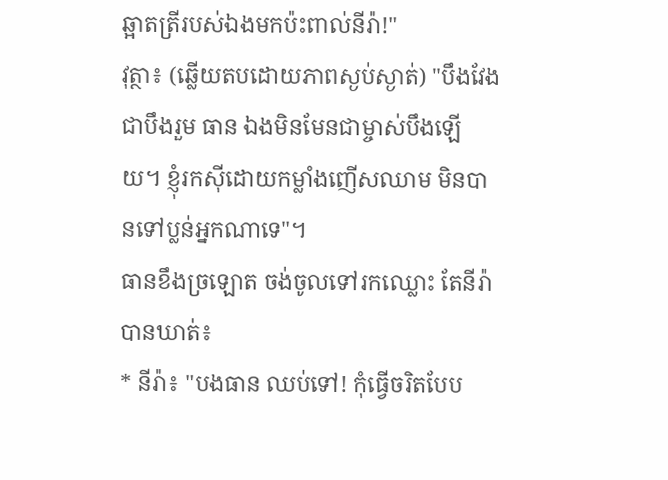ឆ្អាតត្រីរបស់ឯងមកប៉ះពាល់នីរ៉ា!"
វុត្ថា៖ (ឆ្លើយតបដោយភាពស្ងប់ស្ងាត់) "បឹងវែងជាបឹងរួម ធាន ឯងមិនមែនជាម្ចាស់បឹងឡើយ។ ខ្ញុំរកស៊ីដោយកម្លាំងញើសឈាម មិនបានទៅប្លន់អ្នកណាទេ"។
ធានខឹងច្រឡោត ចង់ចូលទៅរកឈ្លោះ តែនីរ៉ាបានឃាត់៖
* នីរ៉ា៖ "បងធាន ឈប់ទៅ! កុំធ្វើចរិតបែប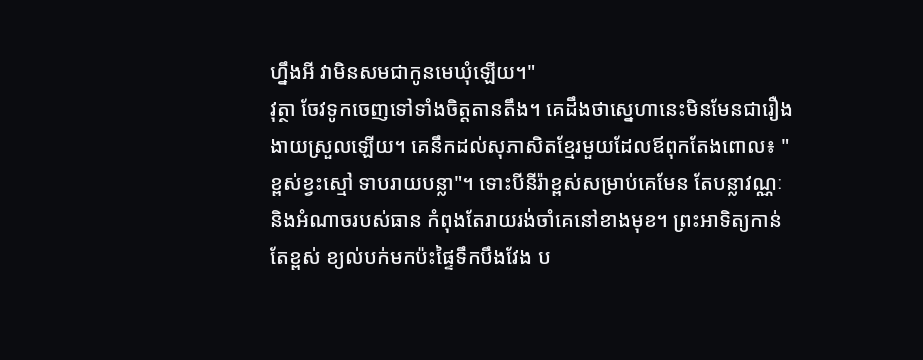ហ្នឹងអី វាមិនសមជាកូនមេឃុំឡើយ។"
វុត្ថា ចែវទូកចេញទៅទាំងចិត្តតានតឹង។ គេដឹងថាស្នេហានេះមិនមែនជារឿងងាយស្រួលឡើយ។ គេនឹកដល់សុភាសិតខ្មែរមួយដែលឪពុកតែងពោល៖ "ខ្ពស់ខ្វះស្មៅ ទាបរាយបន្លា"។ ទោះបីនីរ៉ាខ្ពស់សម្រាប់គេមែន តែបន្លាវណ្ណៈ និងអំណាចរបស់ធាន កំពុងតែរាយរង់ចាំគេនៅខាងមុខ។ ព្រះអាទិត្យកាន់តែខ្ពស់ ខ្យល់បក់មកប៉ះផ្ទៃទឹកបឹងវែង ប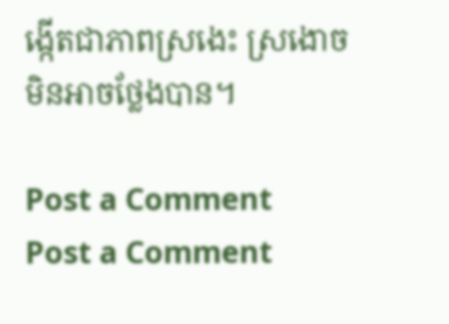ង្កើតជាភាពស្រងេះ ស្រងោចមិនអាចថ្លែងបាន។

Post a Comment
Post a Comment